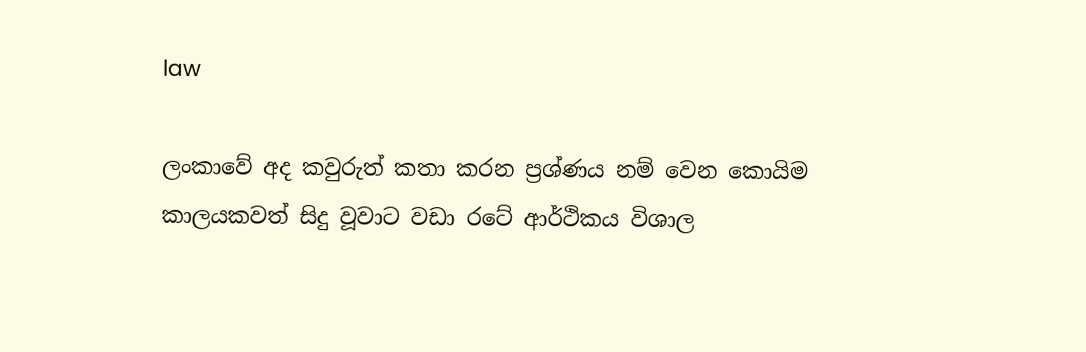law

ලංකාවේ අද කවුරුත් කතා කරන ප්‍රශ්ණය නම් වෙන කොයිම කාලයකවත් සිදු වූවාට වඩා රටේ ආර්ථිකය විශාල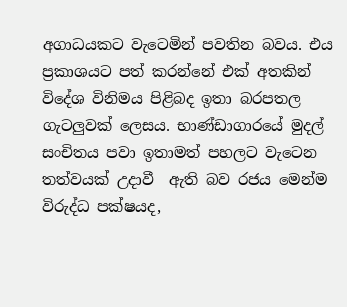අගාධයකට වැටෙමින් පවතින බවය. එය ප්‍රකාශයට පත් කරන්නේ එක් අතකින් විදේශ විනිමය පිළිබද ඉතා බරපතල ගැටලුවක් ලෙසය. භාණ්ඩාගාරයේ මුදල් සංචිතය පවා ඉතාමත් පහලට වැටෙන තත්වයක් උදාවී  ඇති බව රජය මෙන්ම විරුද්ධ පක්ෂයද,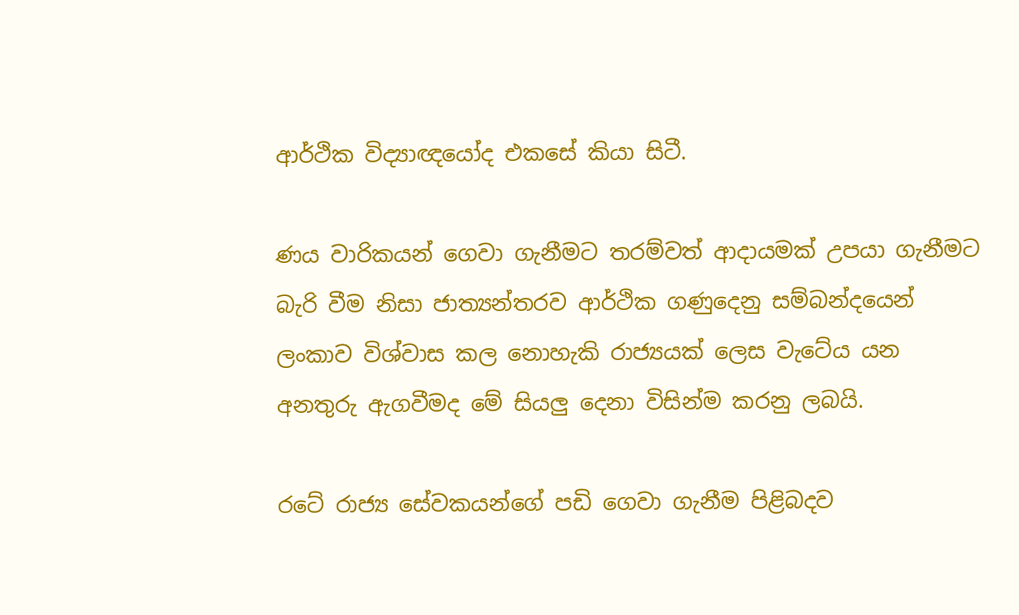ආර්ථික විද්‍යාඥයෝද එකසේ කියා සිටී.

ණය වාරිකයන් ගෙවා ගැනීමට තරම්වත් ආදායමක් උපයා ගැනීමට බැරි වීම නිසා ජාත්‍යන්තරව ආර්ථික ගණුදෙනු සම්බන්දයෙන් ලංකාව විශ්වාස කල නොහැකි රාජ්‍යයක් ලෙස වැටේය යන අනතුරු ඇගවීමද මේ සියලු දෙනා විසින්ම කරනු ලබයි.

රටේ රාජ්‍ය සේවකයන්ගේ පඩි ගෙවා ගැනීම පිළිබදව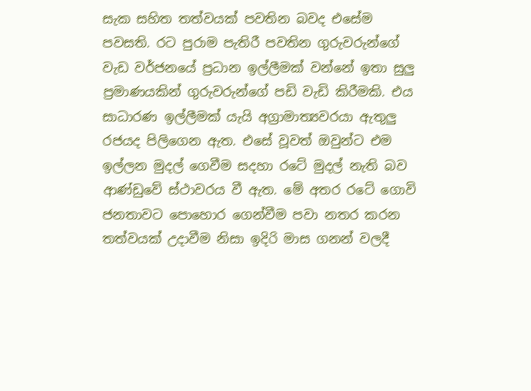සැක සහිත තත්වයක් පවතින බවද එසේම පවසති. රට පුරාම පැතිරී පවතින ගුරුවරුන්ගේ වැඩ වර්ජනයේ ප්‍රධාන ඉල්ලීමක් වන්නේ ඉතා සුලු ප්‍රමාණයකින් ගුරුවරුන්ගේ පඩි වැඩි කිරීමකි. එය සාධාරණ ඉල්ලීමක් යැයි අග්‍රාමාත්‍යවරයා ඇතුලු රජයද පිලිගෙන ඇත. එසේ වූවත් ඔවුන්ට එම ඉල්ලන මුදල් ගෙවීම සදහා රටේ මුදල් නැති බව ආණ්ඩුවේ ස්ථාවරය වී ඇත. මේ අතර රටේ ගොවි ජනතාවට පොහොර ගෙන්වීම පවා නතර කරන තත්වයක් උදාවීම නිසා ඉදිරි මාස ගනන් වලදී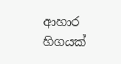ආහාර හිගයක්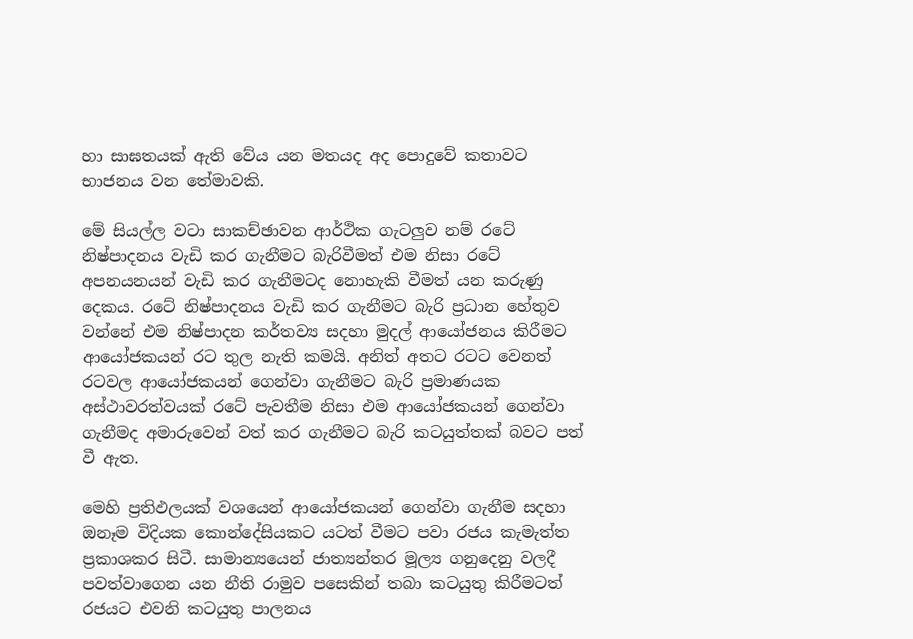හා සාඝතයක් ඇති වේය යන මතයද අද පොදුවේ කතාවට භාජනය වන තේමාවකි.

මේ සියල්ල වටා සාකච්ඡාවන ආර්ථික ගැටලුව නම් රටේ නිෂ්පාදනය වැඩි කර ගැනීමට බැරිවීමත් එම නිසා රටේ අපනයනයන් වැඩි කර ගැනීමටද නොහැකි වීමත් යන කරුණු දෙකය. රටේ නිෂ්පාදනය වැඩි කර ගැනීමට බැරි ප්‍රධාන හේතුව වන්නේ එම නිෂ්පාදන කර්තව්‍ය සදහා මුදල් ආයෝජනය කිරීමට ආයෝජකයන් රට තුල නැති කමයි. අනිත් අතට රටට වෙනත් රටවල ආයෝජකයන් ගෙන්වා ගැනීමට බැරි ප්‍රමාණයක අස්ථාවරත්වයක් රටේ පැවතීම නිසා එම ආයෝජකයන් ගෙන්වා ගැනීමද අමාරුවෙන් වත් කර ගැනීමට බැරි කටයුත්තක් බවට පත් වී ඇත.

මෙහි ප්‍රතිඵලයක් වශයෙන් ආයෝජකයන් ගෙන්වා ගැනීම සදහා ඔනෑම විදියක කොන්දේසියකට යටත් වීමට පවා රජය කැමැත්ත ප්‍රකාශකර සිටී. සාමාන්‍යයෙන් ජාත්‍යන්තර මූල්‍ය ගනුදෙනු වලදී පවත්වාගෙන යන නීති රාමුව පසෙකින් තබා කටයුතු කිරීමටත් රජයට එවනි කටයුතු පාලනය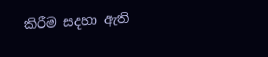කිරීම සදහා ඇති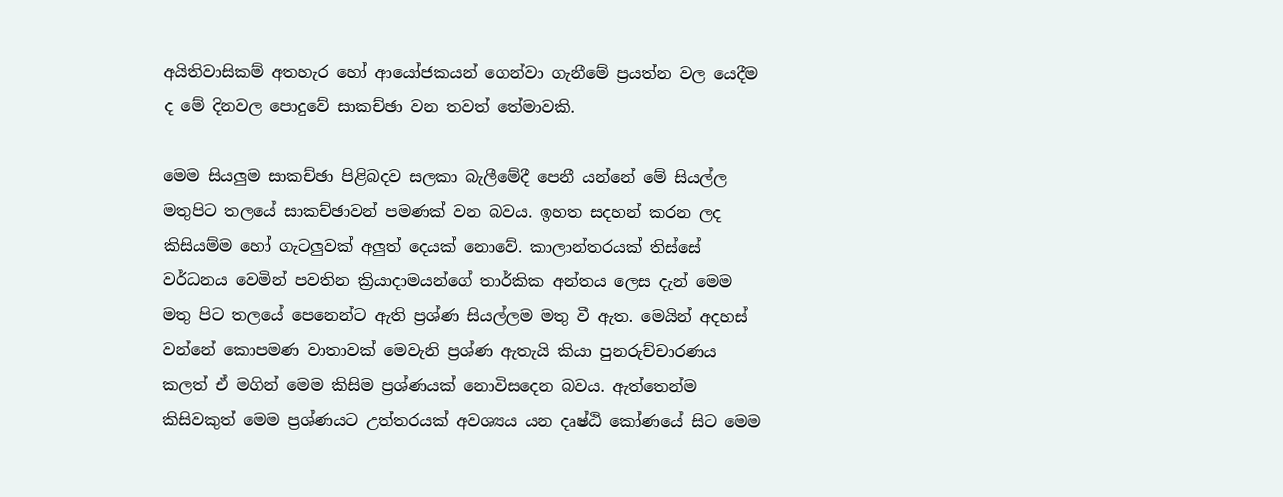අයිතිවාසිකම් අතහැර හෝ ආයෝජකයන් ගෙන්වා ගැනීමේ ප්‍රයත්න වල යෙදීම ද මේ දිනවල පොදුවේ සාකච්ඡා වන තවත් තේමාවකි.

මෙම සියලුම සාකච්ඡා පිළිබදව සලකා බැලීමේදී පෙනී යන්නේ මේ සියල්ල මතුපිට තලයේ සාකච්ඡාවන් පමණක් වන බවය. ඉහත සදහන් කරන ලද කිසියම්ම හෝ ගැටලුවක් අලුත් දෙයක් නොවේ. කාලාන්තරයක් තිස්සේ වර්ධනය වෙමින් පවතින ක්‍රියාදාමයන්ගේ තාර්කික අන්තය ලෙස දැන් මෙම මතු පිට තලයේ පෙනෙන්ට ඇති ප්‍රශ්ණ සියල්ලම මතු වී ඇත. මෙයින් අදහස් වන්නේ කොපමණ වාතාවක් මෙවැනි ප්‍රශ්ණ ඇතැයි කියා පුනරුච්චාරණය කලත් ඒ මගින් මෙම කිසිම ප්‍රශ්ණයක් නොවිසදෙන බවය. ඇත්තෙන්ම කිසිවකුත් මෙම ප්‍රශ්ණයට උත්තරයක් අවශ්‍යය යන දෘෂ්ඨි කෝණයේ සිට මෙම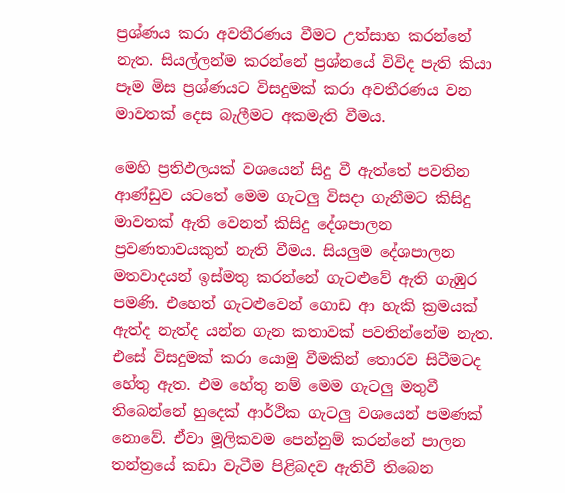ප්‍රශ්ණය කරා අවතීරණය වීමට උත්සාහ කරන්නේ නැත. සියල්ලන්ම කරන්නේ ප්‍රශ්නයේ විවිද පැති කියා පෑම මිස ප්‍රශ්ණයට විසදුමක් කරා අවතීරණය වන මාවතක් දෙස බැලීමට අකමැති වීමය.

මෙහි ප්‍රතිඵලයක් වශයෙන් සිදු වී ඇත්තේ පවතින ආණ්ඩුව යටතේ මෙම ගැටලු විසදා ගැනීමට කිසිදු මාවතක් ඇති වෙනත් කිසිදු දේශපාලන ප්‍රවණතාවයකුත් නැති වීමය. සියලුම දේශපාලන මතවාදයන් ඉස්මතු කරන්නේ ගැටළුවේ ඇති ගැඹුර පමණි. එහෙත් ගැටළුවෙන් ගොඩ ආ හැකි ක්‍රමයක් ඇත්ද නැත්ද යන්න ගැන කතාවක් පවතින්නේම නැත. එසේ විසදුමක් කරා යොමු වීමකින් තොරව සිටීමටද හේතු ඇත. එම හේතු නම් මෙම ගැටලු මතුවී තිබෙන්නේ හුදෙක් ආර්ථික ගැටලු වශයෙන් පමණක් නොවේ. ඒවා මූලිකවම පෙන්නුම් කරන්නේ පාලන තන්ත්‍රයේ කඩා වැටීම පිළිබදව ඇතිවී තිබෙන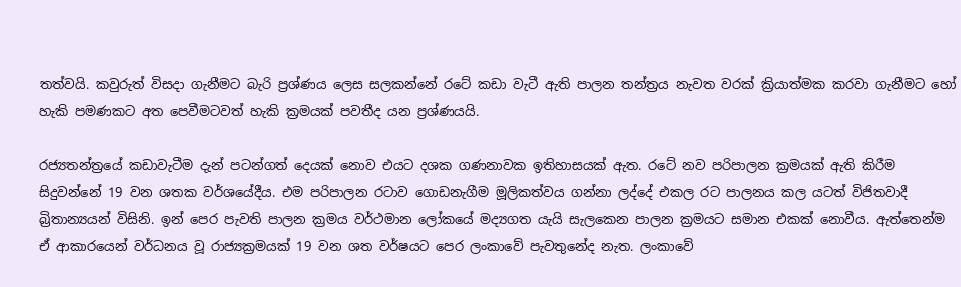තත්වයි. කවුරුත් විසදා ගැනීමට බැරි ප්‍රශ්ණය ලෙස සලකන්නේ රටේ කඩා වැටී ඇති පාලන තන්ත්‍රය නැවත වරක් ක්‍රියාත්මක කරවා ගැනීමට හෝ හැකි පමණකට අත පෙවීමටවත් හැකි ක්‍රමයක් පවතීද යන ප්‍රශ්ණයයි.

රජ්‍යතන්ත්‍රයේ කඩාවැටීම දැන් පටන්ගත් දෙයක් නොව එයට දශක ගණනාවක ඉතිහාසයක් ඇත. රටේ නව පරිපාලන ක්‍රමයක් ඇති කිරීම සිදුවන්නේ 19 වන ශතක වර්ශයේදීය. එම පරිපාලන රටාව ගොඩනැගීම මූලිකත්වය ගන්නා ලද්දේ එකල රට පාලනය කල යටත් විජිතවාදී බ්‍රිතාන්‍යයන් විසිනි. ඉන් පෙර පැවති පාලන ක්‍රමය වර්ථමාන ලෝකයේ මද්‍යගත යැයි සැලකෙන පාලන ක්‍රමයට සමාන එකක් නොවීය. ඇත්තෙන්ම ඒ ආකාරයෙන් වර්ධනය වූ රාජ්‍යක්‍රමයක් 19 වන ශත වර්ෂයට පෙර ලංකාවේ පැවතුනේද නැත. ලංකාවේ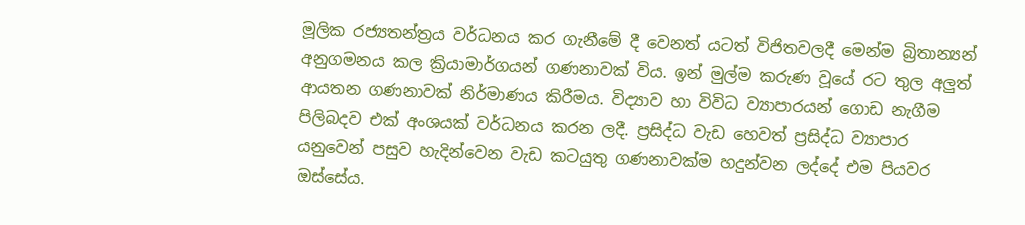මූලික රජ්‍යතන්ත්‍රය වර්ධනය කර ගැනීමේ දී වෙනත් යටත් විජිතවලදී මෙන්ම බ්‍රිතාන්‍යන් අනුගමනය කල ක්‍රියාමාර්ගයන් ගණනාවක් විය. ඉන් මුල්ම කරුණ වූයේ රට තුල අලුත් ආයතන ගණනාවක් නිර්මාණය කිරීමය. විද්‍යාව හා විවිධ ව්‍යාපාරයන් ගොඩ නැගීම පිලිබදව එක් අංශයක් වර්ධනය කරන ලදී. ප්‍රසිද්ධ වැඩ හෙවත් ප්‍රසිද්ධ ව්‍යාපාර යනුවෙන් පසුව හැදින්වෙන වැඩ කටයුතු ගණනාවක්ම හදුන්වන ලද්දේ එම පියවර ඔස්සේය.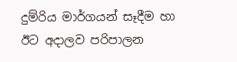දුම්රිය මාර්ගයන් සෑදීම හා ඊට අදාලව පරිපාලන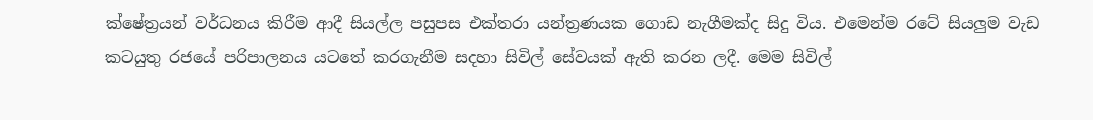ක්ෂේත්‍රයන් වර්ධනය කිරීම ආදී සියල්ල පසුපස එක්තරා යන්ත්‍රණයක ගොඩ නැගීමක්ද සිදු විය. එමෙන්ම රටේ සියලුම වැඩ කටයුතු රජයේ පරිපාලනය යටතේ කරගැනීම සදහා සිවිල් සේවයක් ඇති කරන ලදී. මෙම සිවිල්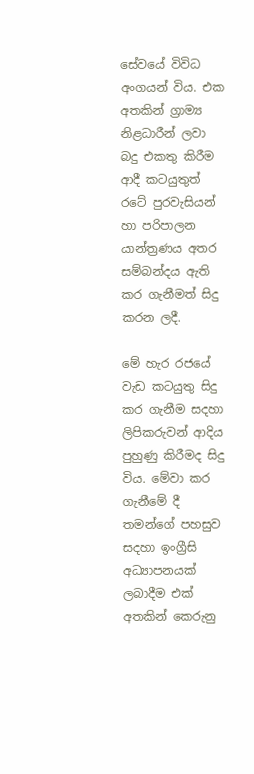සේවයේ විවිධ අංගයන් විය. එක අතකින් ග්‍රාම්‍ය නිළධාරීන් ලවා බදු එකතු කිරීම ආදී කටයුතුත් රටේ පුරවැසියන් හා පරිපාලන යාන්ත්‍රණය අතර සම්බන්දය ඇති කර ගැනීමත් සිදු කරන ලදී.

මේ හැර රජයේ වැඩ කටයුතු සිදු කර ගැනීම සදහා ලිපිකරුවන් ආදිය පුහුණු කිරීමද සිදු විය. මේවා කර ගැනීමේ දී තමන්ගේ පහසුව සදහා ඉංග්‍රීසි අධ්‍යාපනයක් ලබාදීම එක් අතකින් කෙරුනු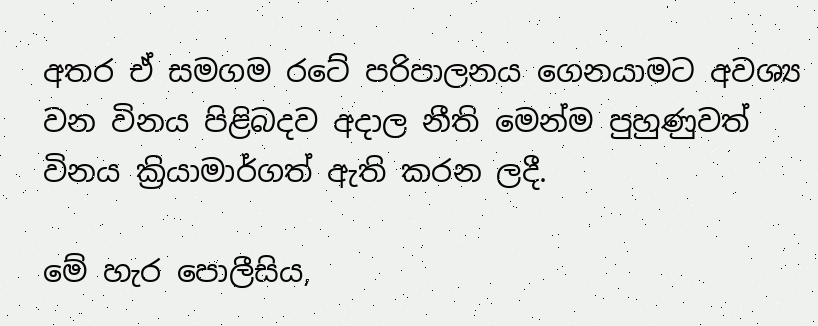අතර ඒ සමගම රටේ පරිපාලනය ගෙනයාමට අවශ්‍ය වන විනය පිළිබදව අදාල නීති මෙන්ම පුහුණුවත් විනය ක්‍රියාමාර්ගත් ඇති කරන ලදී.

මේ හැර පොලීසිය,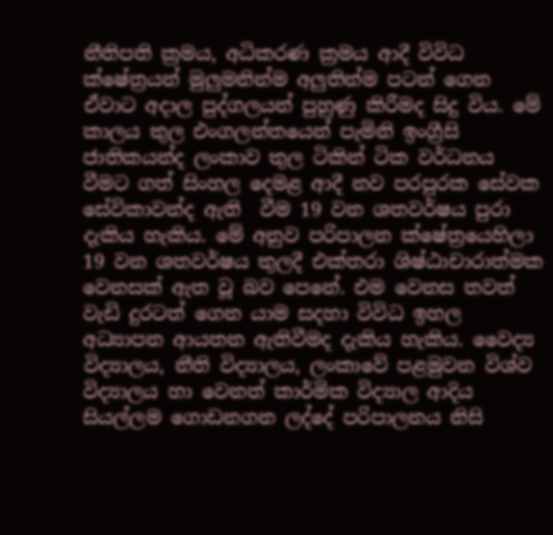නීතිපති ක්‍රමය, අධිකරණ ක්‍රමය ආදී විවිධ ක්ෂේත්‍රයන් මුලුමනින්ම අලුතින්ම පටන් ගෙන ඒවාට අදාල පුද්ගලයන් පුහුණු කිරීමද සිදු විය. මේ කාලය තුල එංගලන්තයෙන් පැමිනි ඉංග්‍රීසි ජාතිකයන්ද ලංකාව තුල ටිකින් ටික වර්ධනය වීමට ගත් සිංහල දෙමළ ආදී නව පරපුරක සේවක සේවිකාවන්ද ඇති  වීම 19 වන ශතවර්ෂය පුරා දැකිය හැකිය. මේ අනුව පරිපාලන ක්ෂේත්‍රයෙහිලා 19 වන ශතවර්ෂය තුලදී එක්තරා ශිෂ්ඨාචාරාත්මක වෙනසක් ඇත වූ බව පෙනේ. එම වෙනස තවත් වැඩි දුරටත් ගෙන යාම සදහා විවිධ ඉහල අධ්‍යාපන ආයතන ඇතිවීමද දැකිය හැකිය. වෛද්‍ය විද්‍යාලය, නීති විද්‍යාලය, ලංකාවේ පළමුවන විශ්ව විද්‍යාලය හා වෙනත් කාර්මික විද්‍යාල ආදිය සියල්ලම ගොඩනගන ලද්දේ පරිපාලනය නිසි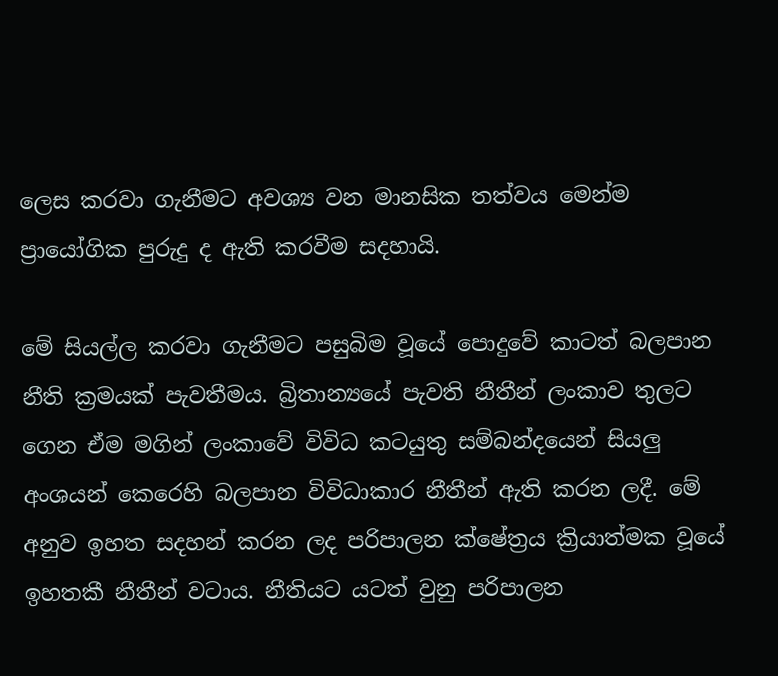ලෙස කරවා ගැනීමට අවශ්‍ය වන මානසික තත්වය මෙන්ම ප්‍රායෝගික පුරුදු ද ඇති කරවීම සදහායි.

මේ සියල්ල කරවා ගැනීමට පසුබිම වූයේ පොදුවේ කාටත් බලපාන නීති ක්‍රමයක් පැවතීමය. බ්‍රිතාන්‍යයේ පැවති නීතීන් ලංකාව තුලට ගෙන ඒම මගින් ලංකාවේ විවිධ කටයුතු සම්බන්දයෙන් සියලු අංශයන් කෙරෙහි බලපාන විවිධාකාර නීතීන් ඇති කරන ලදී. මේ අනුව ඉහත සදහන් කරන ලද පරිපාලන ක්ෂේත්‍රය ක්‍රියාත්මක වූයේ ඉහතකී නීතීන් වටාය. නීතියට යටත් වුනු පරිපාලන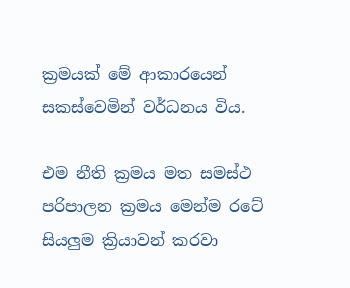ක්‍රමයක් මේ ආකාරයෙන් සකස්වෙමින් වර්ධනය විය.

එම නීති ක්‍රමය මත සමස්ථ පරිපාලන ක්‍රමය මෙන්ම රටේ සියලුම ක්‍රියාවන් කරවා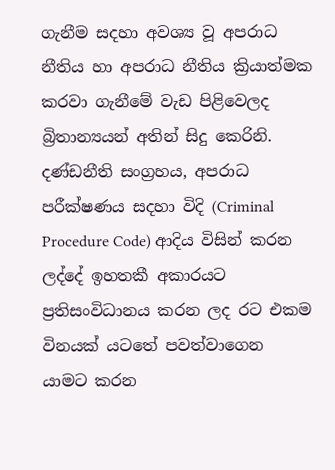ගැනීම සදහා අවශ්‍ය වූ අපරාධ නීතිය හා අපරාධ නීතිය ක්‍රියාත්මක කරවා ගැනීමේ වැඩ පිළිවෙලද බ්‍රිතාන්‍යයන් අතින් සිදු කෙරිනි. දණ්ඩනීති සංග්‍රහය, අපරාධ පරීක්ෂණය සදහා විදි (Criminal Procedure Code) ආදිය විසින් කරන ලද්දේ ඉහතකී අකාරයට ප්‍රතිසංවිධානය කරන ලද රට එකම විනයක් යටතේ පවත්වාගෙන යාමට කරන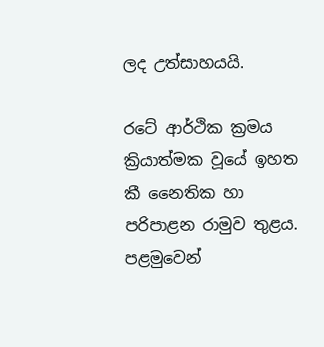ලද උත්සාහයයි.

රටේ ආර්ථික ක්‍රමය ක්‍රියාත්මක වූයේ ඉහත කී නෛතික හා පරිපාළන රාමුව තුළය. පළමුවෙන්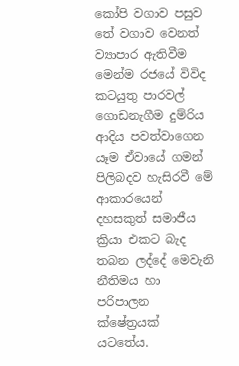කෝපි වගාව පසුව තේ වගාව වෙනත් ව්‍යාපාර ඇතිවීම මෙන්ම රජයේ විවිද කටයුතු පාරවල් ගොඩනැගීම දුම්රිය ආදිය පවත්වාගෙන යෑම ඒවායේ ගමන් පිලිබදව හැසිරවී මේ ආකාරයෙන් දහසකුත් සමාජීය ක්‍රියා එකට බැද තබන ලද්දේ මෙවැනි නීතිමය හා පරිපාලන ක්ෂේත්‍රයක් යටතේය.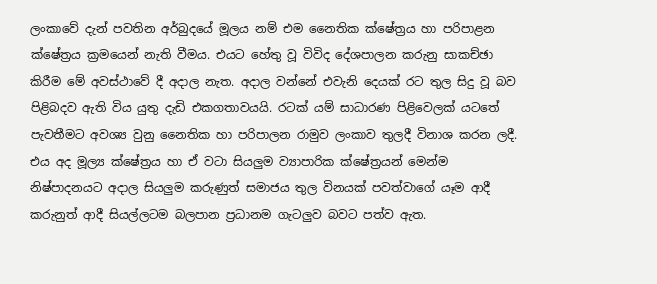ලංකාවේ දැන් පවතින අර්බුදයේ මූලය නම් එම නෛතික ක්ෂේත්‍රය හා පරිපාළන ක්ෂේත්‍රය ක්‍රමයෙන් නැති වීමය. එයට හේතු වූ විවිද දේශපාලන කරුනු සාකච්ඡා කිරීම මේ අවස්ථාවේ දී අදාල නැත. අදාල වන්නේ එවැනි දෙයක් රට තුල සිදු වූ බව පිළිබදව ඇති විය යුතු දැඩි එකගතාවයයි. රටක් යම් සාධාරණ පිළිවෙලක් යටතේ පැවතීමට අවශ්‍ය වුනු නෛතික හා පරිපාලන රාමුව ලංකාව තුලදී විනාශ කරන ලදී. එය අද මූල්‍ය ක්ෂේත්‍රය හා ඒ වටා සියලුම ව්‍යාපාරික ක්ෂේත්‍රයන් මෙන්ම නිෂ්පාදනයට අදාල සියලුම කරුණුත් සමාජය තුල විනයක් පවත්වාගේ යෑම ආදී කරුනුත් ආදී සියල්ලටම බලපාන ප්‍රධානම ගැටලුව බවට පත්ව ඇත.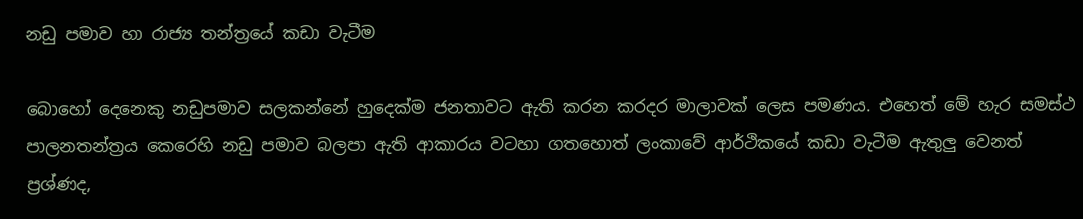නඩු පමාව හා රාජ්‍ය තන්ත්‍රයේ කඩා වැටීම

බොහෝ දෙනෙකු නඩුපමාව සලකන්නේ හුදෙක්ම ජනතාවට ඇති කරන කරදර මාලාවක් ලෙස පමණය. එහෙත් මේ හැර සමස්ථ පාලනතන්ත්‍රය කෙරෙහි නඩු පමාව බලපා ඇති ආකාරය වටහා ගතහොත් ලංකාවේ ආර්ථිකයේ කඩා වැටීම ඇතුලු වෙනත් ප්‍රශ්ණද,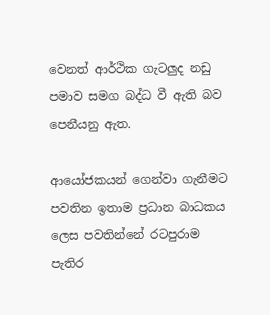වෙනත් ආර්ථික ගැටලුද නඩු පමාව සමග බද්ධ වී ඇති බව පෙනීයනු ඇත.

ආයෝජකයන් ගෙන්වා ගැනීමට පවතින ඉතාම ප්‍රධාන බාධකය ලෙස පවතින්නේ රටපුරාම පැතිර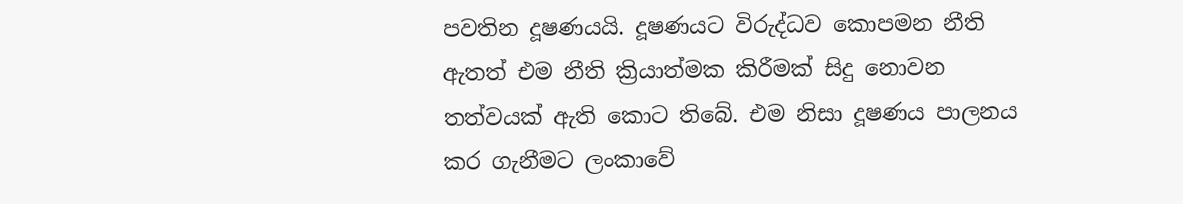පවතින දූෂණයයි. දූෂණයට විරුද්ධව කොපමන නීති ඇතත් එම නීති ක්‍රියාත්මක කිරීමක් සිදු නොවන තත්වයක් ඇති කොට තිබේ. එම නිසා දූෂණය පාලනය කර ගැනීමට ලංකාවේ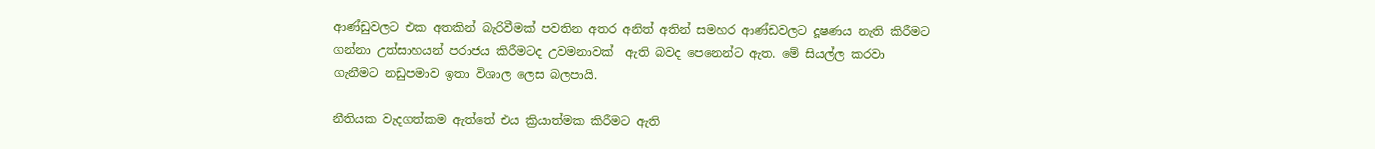ආණ්ඩුවලට එක අතකින් බැරිවීමක් පවතින අතර අනිත් අතින් සමහර ආණ්ඩවලට දූෂණය නැති කිරීමට ගන්නා උත්සාහයන් පරාජය කිරීමටද උවමනාවක්  ඇති බවද පෙනෙන්ට ඇත. මේ සියල්ල කරවා ගැනීමට නඩුපමාව ඉතා විශාල ලෙස බලපායි.

නීතියක වැදගත්කම ඇත්තේ එය ක්‍රියාත්මක කිරීමට ඇති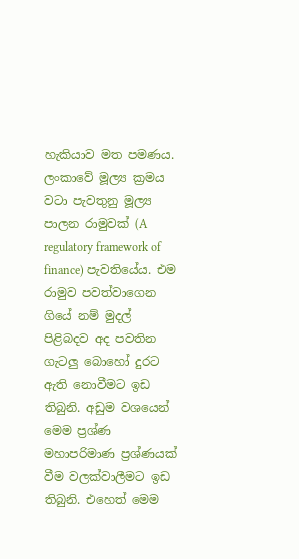හැකියාව මත පමණය. ලංකාවේ මූල්‍ය ක්‍රමය වටා පැවතුනු මූල්‍ය පාලන රාමුවක් (A regulatory framework of finance) පැවතියේය. එම රාමුව පවත්වාගෙන ගියේ නම් මුදල් පිළිබදව අද පවතින ගැටලු බොහෝ දුරට ඇති නොවීමට ඉඩ තිබුනි. අඩුම වශයෙන් මෙම ප්‍රශ්ණ මහාපරිමාණ ප්‍රශ්ණයක් වීම වලක්වාලීමට ඉඩ තිබුනි. එහෙත් මෙම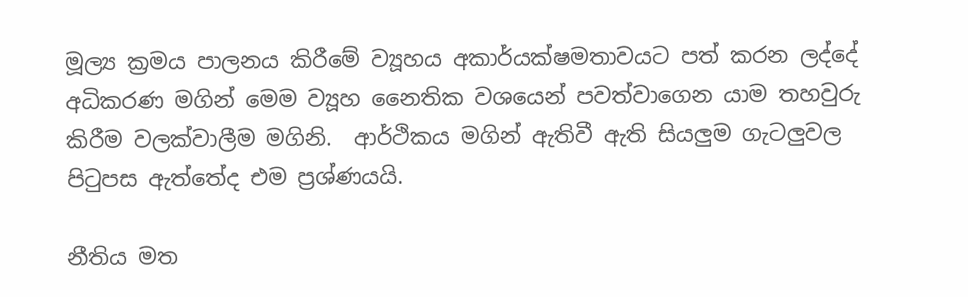මූල්‍ය ක්‍රමය පාලනය කිරීමේ ව්‍යූහය අකාර්යක්ෂමතාවයට පත් කරන ලද්දේ අධිකරණ මගින් මෙම ව්‍යූහ නෛතික වශයෙන් පවත්වාගෙන යාම තහවුරු කිරීම වලක්වාලීම මගිනි.  ආර්ථිකය මගින් ඇතිවී ඇති සියලුම ගැටලුවල පිටුපස ඇත්තේද එම ප්‍රශ්ණයයි.

නීතිය මත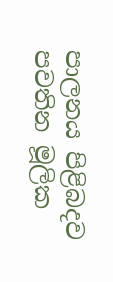පාලනය පිළිබදව පවතින මූලික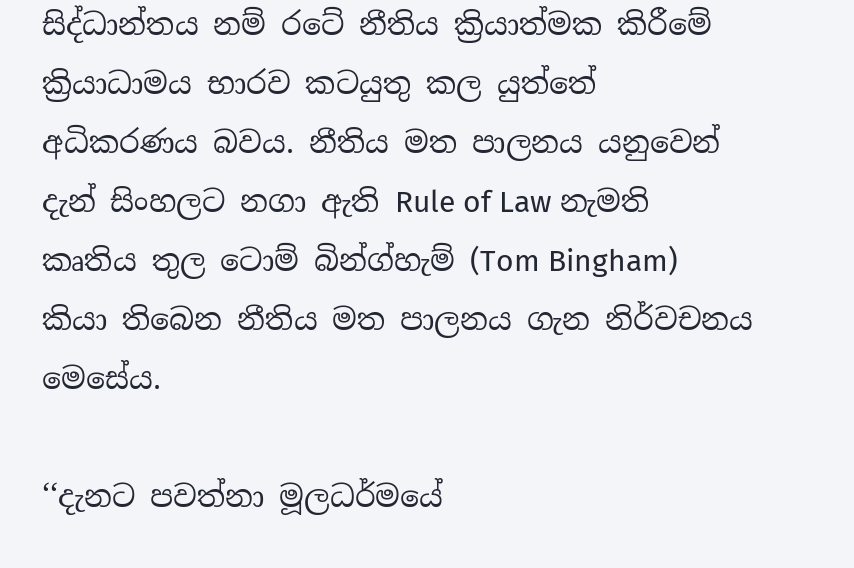සිද්ධාන්තය නම් රටේ නීතිය ක්‍රියාත්මක කිරීමේ ක්‍රියාධාමය භාරව කටයුතු කල යුත්තේ අධිකරණය බවය. නීතිය මත පාලනය යනුවෙන් දැන් සිංහලට නගා ඇති Rule of Law නැමති කෘතිය තුල ටොම් බින්ග්හැම් (Tom Bingham) කියා තිබෙන නීතිය මත පාලනය ගැන නිර්වචනය මෙසේය.

‘‘දැනට පවත්නා මූලධර්මයේ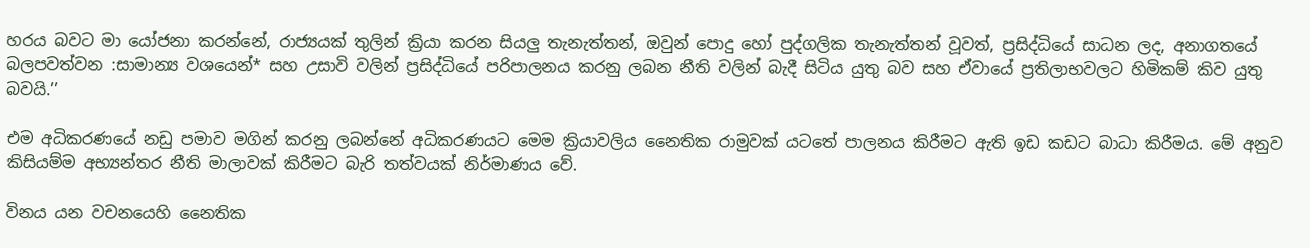හරය බවට මා යෝජනා කරන්නේ, රාජ්‍යයක් තුලින් ක්‍රියා කරන සියලු තැනැත්තන්, ඔවුන් පොදු හෝ පුද්ගලික තැනැත්තන් වූවත්, ප්‍රසිද්ධියේ සාධන ලද, අනාගතයේ බලපවත්වන :සාමාන්‍ය වශයෙන්* සහ උසාවි වලින් ප්‍රසිද්ධියේ පරිපාලනය කරනු ලබන නීති වලින් බැදී සිටිය යුතු බව සහ ඒවායේ ප්‍රතිලාභවලට හිමිකම් කිව යුතු බවයි.’’

එම අධිකරණයේ නඩු පමාව මගින් කරනු ලබන්නේ අධිකරණයට මෙම ක්‍රියාවලිය නෛතික රාමුවක් යටතේ පාලනය කිරීමට ඇති ඉඩ කඩට බාධා කිරීමය. මේ අනුව කිසියම්ම අභ්‍යන්තර නීති මාලාවක් කිරීමට බැරි තත්වයක් නිර්මාණය වේ.

විනය යන වචනයෙහි නෛතික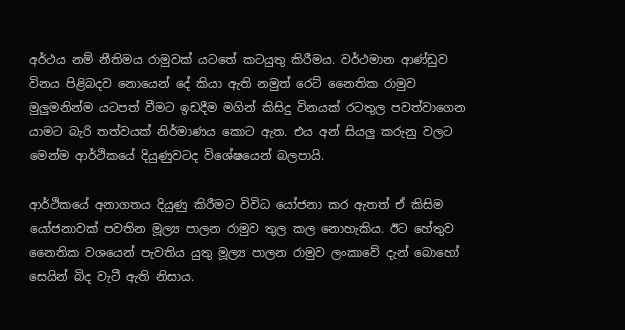අර්ථය නම් නීතිමය රාමුවක් යටතේ කටයුතු කිරීමය. වර්ථමාන ආණ්ඩුව විනය පිළිබදව නොයෙන් දේ කියා ඇති නමුත් රෙට් නෛතික රාමුව මුලුමනින්ම යටපත් වීමට ඉඩදීම මගින් කිසිදු විනයක් රටතුල පවත්වාගෙන යාමට බැරි තත්වයක් නිර්මාණය කොට ඇත. එය අන් සියලු කරුනු වලට මෙන්ම ආර්ථිකයේ දියුණුවටද විශේෂයෙන් බලපායි.

ආර්ථිකයේ අනාගතය දියුණු කිරීමට විවිධ යෝජනා කර ඇතත් ඒ කිසිම යෝජනාවක් පවතින මූල්‍ය පාලන රාමුව තුල කල නොහැකිය. ඊට හේතුව නෛතික වශයෙන් පැවතිය යුතු මූල්‍ය පාලන රාමුව ලංකාවේ දැන් බොහෝ සෙයින් බිද වැටී ඇති නිසාය.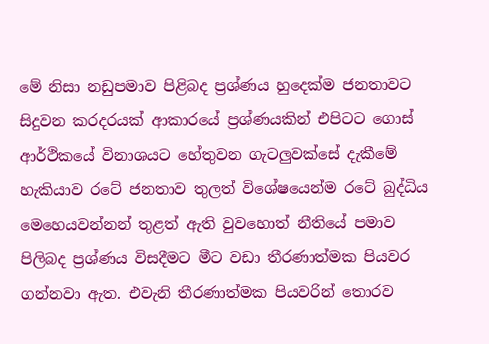මේ නිසා නඩුපමාව පිළිබද ප්‍රශ්ණය හුදෙක්ම ජනතාවට සිදුවන කරදරයක් ආකාරයේ ප්‍රශ්ණයකින් එපිටට ගොස් ආර්ථිකයේ විනාශයට හේතුවන ගැටලුවක්සේ දැකීමේ හැකියාව රටේ ජනතාව තුලත් විශේෂයෙන්ම රටේ බුද්ධිය මෙහෙයවන්නන් තුළත් ඇති වුවහොත් නීතියේ පමාව පිලිබද ප්‍රශ්ණය විසදීමට මීට වඩා තීරණාත්මක පියවර ගන්නවා ඇත. එවැනි තීරණාත්මක පියවරින් තොරව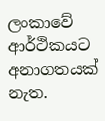ලංකාවේ ආර්ථිකයට අනාගතයක් නැත.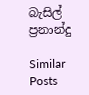බැසිල් ප්‍රනාන්දු

Similar Posts